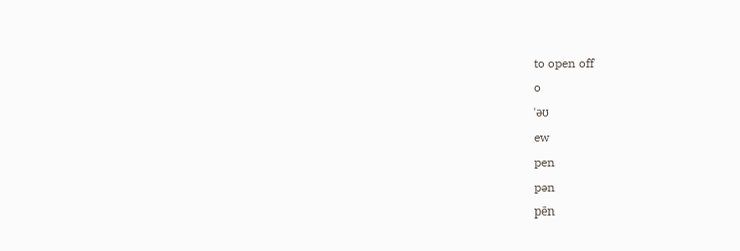to open off
o
ˈəʊ
ew
pen
pən
pēn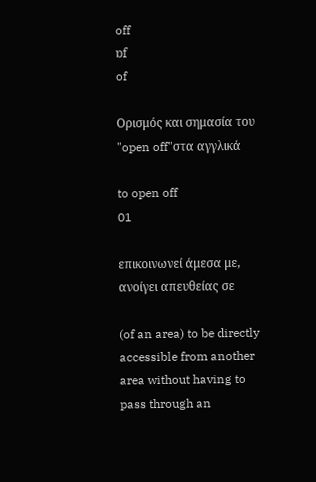off
ɒf
of

Ορισμός και σημασία του "open off"στα αγγλικά

to open off
01

επικοινωνεί άμεσα με, ανοίγει απευθείας σε

(of an area) to be directly accessible from another area without having to pass through an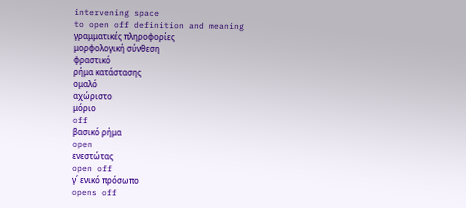intervening space
to open off definition and meaning
γραμματικές πληροφορίες
μορφολογική σύνθεση
φραστικό
ρήμα κατάστασης
ομαλό
αχώριστο
μόριο
off
βασικό ρήμα
open
ενεστώτας
open off
γ΄ ενικό πρόσωπο
opens off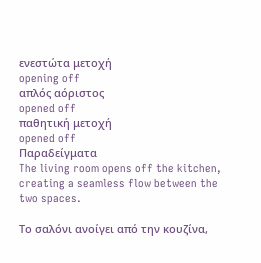ενεστώτα μετοχή
opening off
απλός αόριστος
opened off
παθητική μετοχή
opened off
Παραδείγματα
The living room opens off the kitchen, creating a seamless flow between the two spaces.

Το σαλόνι ανοίγει από την κουζίνα,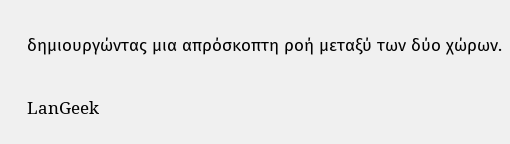δημιουργώντας μια απρόσκοπτη ροή μεταξύ των δύο χώρων.

LanGeek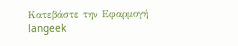Κατεβάστε την Εφαρμογή
langeek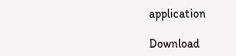application

Download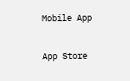Mobile App

App Store